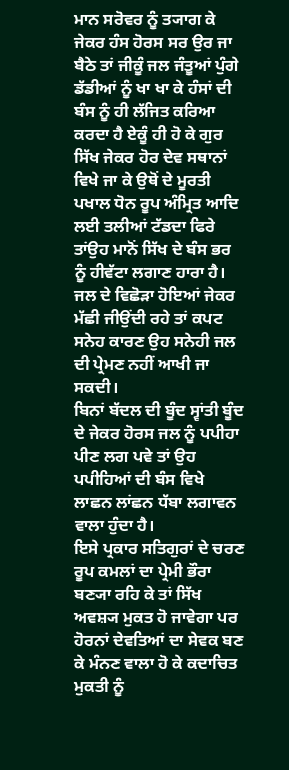ਮਾਨ ਸਰੋਵਰ ਨੂੰ ਤ੍ਯਾਗ ਕੇ ਜੇਕਰ ਹੰਸ ਹੋਰਸ ਸਰ ਉਰ ਜਾ ਬੈਠੇ ਤਾਂ ਜੀਕੂੰ ਜਲ ਜੰਤੂਆਂ ਪੁੰਗੇ ਡੱਡੀਆਂ ਨੂੰ ਖਾ ਖਾ ਕੇ ਹੰਸਾਂ ਦੀ ਬੰਸ ਨੂੰ ਹੀ ਲੱਜਿਤ ਕਰਿਆ ਕਰਦਾ ਹੈ ਏਕੂੰ ਹੀ ਹੋ ਕੇ ਗੁਰ ਸਿੱਖ ਜੇਕਰ ਹੋਰ ਦੇਵ ਸਥਾਨਾਂ ਵਿਖੇ ਜਾ ਕੇ ਉਥੋਂ ਦੇ ਮੂਰਤੀ ਪਖਾਲ ਧੋਨ ਰੂਪ ਅੰਮ੍ਰਿਤ ਆਦਿ ਲਈ ਤਲੀਆਂ ਟੱਡਦਾ ਫਿਰੇ ਤਾਂਉਹ ਮਾਨੋਂ ਸਿੱਖ ਦੇ ਬੰਸ ਭਰ ਨੂੰ ਹੀਵੱਟਾ ਲਗਾਣ ਹਾਰਾ ਹੈ।
ਜਲ ਦੇ ਵਿਛੋੜਾ ਹੋਇਆਂ ਜੇਕਰ ਮੱਛੀ ਜੀਉਂਦੀ ਰਹੇ ਤਾਂ ਕਪਟ ਸਨੇਹ ਕਾਰਣ ਉਹ ਸਨੇਹੀ ਜਲ ਦੀ ਪ੍ਰੇਮਣ ਨਹੀਂ ਆਖੀ ਜਾ ਸਕਦੀ।
ਬਿਨਾਂ ਬੱਦਲ ਦੀ ਬੂੰਦ ਸ੍ਵਾਂਤੀ ਬੂੰਦ ਦੇ ਜੇਕਰ ਹੋਰਸ ਜਲ ਨੂੰ ਪਪੀਹਾ ਪੀਣ ਲਗ ਪਵੇ ਤਾਂ ਉਹ ਪਪੀਹਿਆਂ ਦੀ ਬੰਸ ਵਿਖੇ ਲਾਛਨ ਲਾਂਛਨ ਧੱਬਾ ਲਗਾਵਨ ਵਾਲਾ ਹੁੰਦਾ ਹੈ।
ਇਸੇ ਪ੍ਰਕਾਰ ਸਤਿਗੁਰਾਂ ਦੇ ਚਰਣ ਰੂਪ ਕਮਲਾਂ ਦਾ ਪ੍ਰੇਮੀ ਭੌਰਾ ਬਣ੍ਯਾ ਰਹਿ ਕੇ ਤਾਂ ਸਿੱਖ ਅਵਸ਼੍ਯ ਮੁਕਤ ਹੋ ਜਾਵੇਗਾ ਪਰ ਹੋਰਨਾਂ ਦੇਵਤਿਆਂ ਦਾ ਸੇਵਕ ਬਣ ਕੇ ਮੰਨਣ ਵਾਲਾ ਹੋ ਕੇ ਕਦਾਚਿਤ ਮੁਕਤੀ ਨੂੰ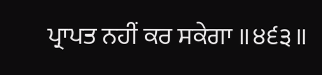ਪ੍ਰਾਪਤ ਨਹੀਂ ਕਰ ਸਕੇਗਾ ॥੪੬੩॥